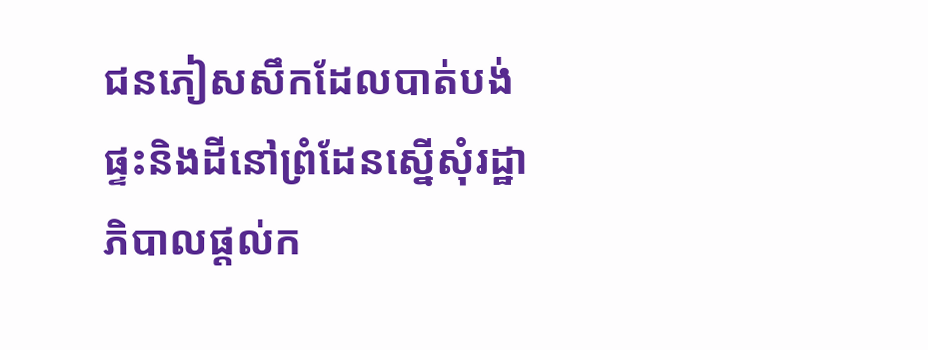ជនភៀសសឹកដែលបាត់បង់ផ្ទះនិងដីនៅព្រំដែនស្នើសុំរដ្ឋាភិបាលផ្តល់ក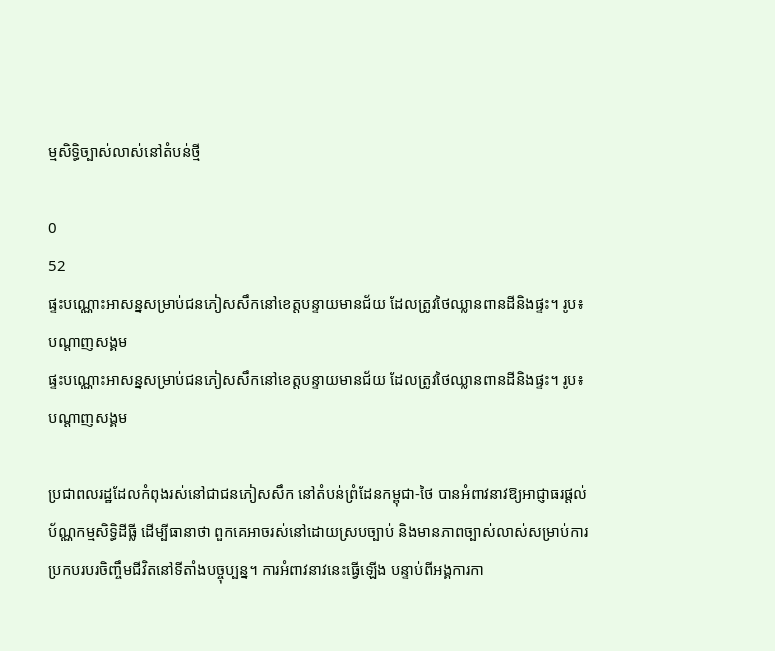ម្មសិទ្ធិច្បាស់លាស់នៅតំបន់ថ្មី

0
52
ផ្ទះបណ្ណោះអាសន្នសម្រាប់ជនភៀសសឹកនៅខេត្តបន្ទាយមានជ័យ ដែលត្រូវថៃឈ្លានពានដីនិងផ្ទះ។ រូប៖ បណ្ដាញសង្គម
ផ្ទះបណ្ណោះអាសន្នសម្រាប់ជនភៀសសឹកនៅខេត្តបន្ទាយមានជ័យ ដែលត្រូវថៃឈ្លានពានដីនិងផ្ទះ។ រូប៖ បណ្ដាញសង្គម

ប្រជាពលរដ្ឋដែលកំពុងរស់នៅជាជនភៀសសឹក នៅតំបន់ព្រំដែនកម្ពុជា-ថៃ បានអំពាវនាវឱ្យអាជ្ញាធរផ្តល់ប័ណ្ណកម្មសិទ្ធិដីធ្លី ដើម្បីធានាថា ពួកគេអាចរស់នៅដោយស្របច្បាប់ និងមានភាពច្បាស់លាស់សម្រាប់ការប្រកបរបរចិញ្ចឹមជីវិតនៅទីតាំងបច្ចុប្បន្ន។ ការអំពាវនាវនេះធ្វើឡើង បន្ទាប់ពីអង្គការកា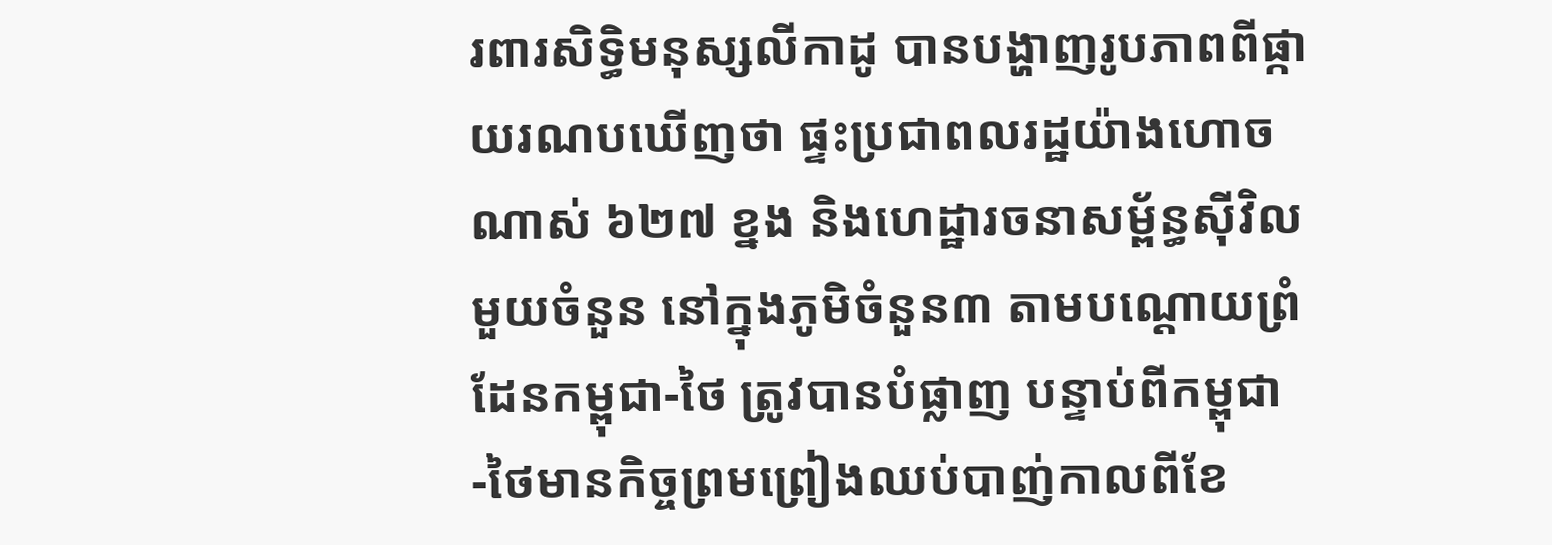រពារសិទ្ធិមនុស្សលីកាដូ បានបង្ហាញរូបភាពពីផ្កាយរណបឃើញថា ផ្ទះប្រជាពលរដ្ឋយ៉ាងហោចណាស់ ៦២៧ ខ្នង និងហេដ្ឋារចនាសម្ព័ន្ធស៊ីវិលមួយចំនួន នៅក្នុងភូមិចំនួន៣ តាមបណ្តោយព្រំដែនកម្ពុជា-ថៃ ត្រូវបានបំផ្លាញ បន្ទាប់ពីកម្ពុជា-ថៃមានកិច្ចព្រមព្រៀងឈប់បាញ់កាលពីខែ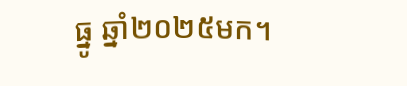ធ្នូ ឆ្នាំ២០២៥មក។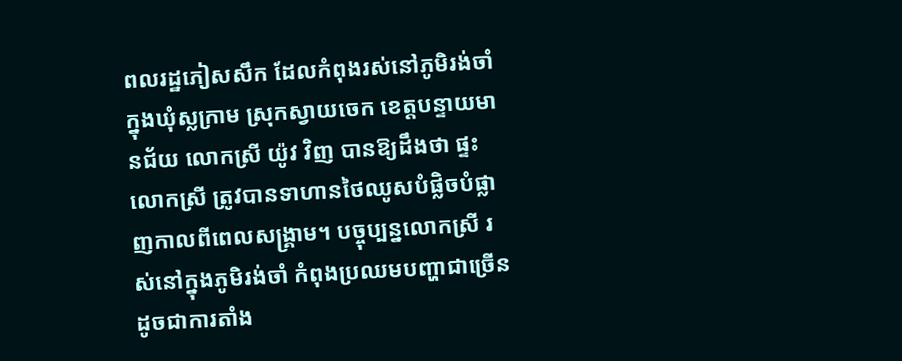ពលរដ្ឋភៀសសឹក ដែលកំពុងរស់នៅភូមិរង់ចាំ ក្នុងឃុំស្លក្រាម ស្រុកស្វាយចេក ខេត្តបន្ទាយមានជ័យ លោកស្រី យ៉ូវ វិញ បានឱ្យដឹងថា ផ្ទះលោកស្រី ត្រូវបានទាហានថៃឈូសបំផ្លិចបំផ្លាញកាលពីពេលសង្គ្រាម។ បច្ចុប្បន្នលោកស្រី រស់នៅក្នុងភូមិរង់ចាំ កំពុងប្រឈមបញ្ហាជាច្រើន ដូចជាការតាំង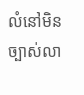លំនៅមិនច្បាស់លា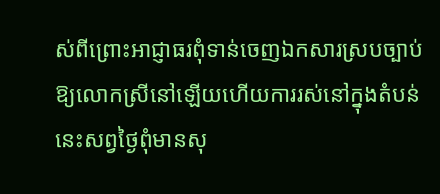ស់ពីព្រោះអាជ្ញាធរពុំទាន់ចេញឯកសារស្របច្បាប់ឱ្យលោកស្រីនៅឡើយហើយការរស់នៅក្នុងតំបន់នេះសព្វថៃ្ងពុំមានសុ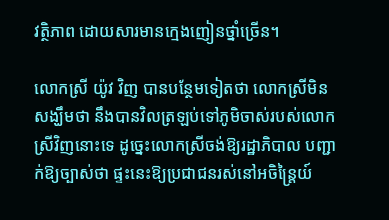វត្ថិភាព ដោយសារមានក្មេងញៀនថ្នាំច្រើន។

លោកស្រី យ៉ូវ វិញ បានបន្ថែមទៀតថា លោកស្រីមិនសង្ឃឹមថា នឹងបានវិលត្រឡប់ទៅភូមិចាស់របស់លោកស្រីវិញនោះទេ ដូច្នេះលោកស្រីចង់ឱ្យរដ្ឋាភិបាល បញ្ជាក់ឱ្យច្បាស់ថា ផ្ទះនេះឱ្យប្រជាជនរស់នៅអចិន្ត្រៃយ៍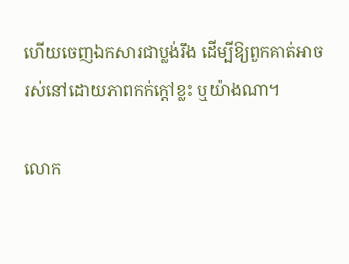ហើយចេញឯកសារជាប្លង់រឹង ដើម្បីឱ្យពួកគាត់អាចរស់នៅដោយភាពកក់ក្ដៅខ្លះ ឬយ៉ាងណា។

លោក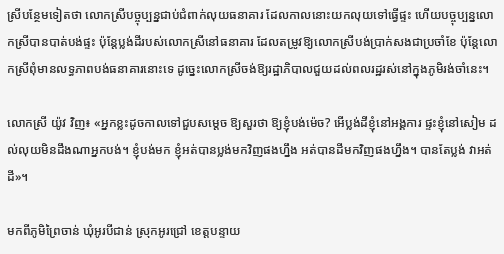ស្រីបន្ថែមទៀតថា លោកស្រីបច្ចុប្បន្នជាប់ជំពាក់លុយធនាគារ ដែលកាលនោះយកលុយទៅធ្វើផ្ទះ ហើយបច្ចុប្បន្នលោកស្រីបានបាត់បង់ផ្ទះ ប៉ុន្តែប្លង់ដីរបស់លោកស្រីនៅធនាគារ ដែលតម្រូវឱ្យលោកស្រីបង់ប្រាក់សងជាប្រចាំខែ ប៉ុន្តែលោកស្រីពុំមានលទ្ធភាពបង់ធនាគារនោះទេ ដូច្នេះលោកស្រីចង់ឱ្យរដ្ឋាភិបាលជួយដល់ពលរដ្ឋរស់នៅក្នុងភូមិរង់ចាំនេះ។

លោកស្រី យ៉ូវ វិញ៖ «អ្នកខ្លះដូចកាលទៅជួបសម្តេច ឱ្យសួរថា ឱ្យខ្ញុំបង់ម៉េច? អើប្លង់ដីខ្ញុំនៅអង្គការ ផ្ទះខ្ញុំនៅសៀម ដល់លុយមិនដឹងណាអ្នកបង់។ ខ្ញុំបង់មក ខ្ញុំអត់បានប្លង់មកវិញផងហ្នឹង អត់បានដីមកវិញផងហ្នឹង។ បានតែប្លង់ វាអត់ដី»។

មកពីភូមិព្រៃចាន់ ឃុំអូរបីជាន់ ស្រុកអូរជ្រៅ ខេត្តបន្ទាយ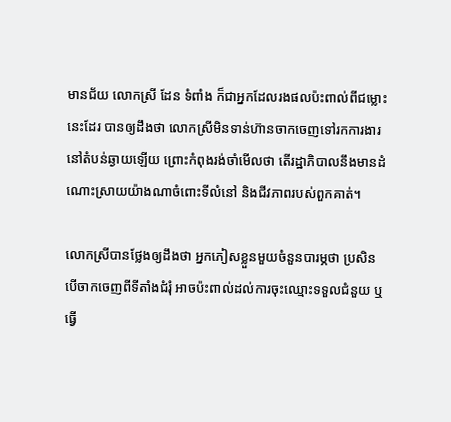មានជ័យ លោកស្រី ដែន ទំពាំង ក៏ជាអ្នកដែលរងផលប៉ះពាល់ពីជម្លោះនេះដែរ បានឲ្យដឹងថា លោកស្រីមិនទាន់ហ៊ានចាកចេញទៅរកការងារនៅតំបន់ឆ្ងាយឡើយ ព្រោះកំពុងរង់ចាំមើលថា តើរដ្ឋាភិបាលនឹងមានដំណោះស្រាយយ៉ាងណាចំពោះទីលំនៅ និងជីវភាពរបស់ពួកគាត់។

លោកស្រីបានថ្លែងឲ្យដឹងថា អ្នកភៀសខ្លួនមួយចំនួនបារម្ភថា ប្រសិនបើចាកចេញពីទីតាំងជំរុំ អាចប៉ះពាល់ដល់ការចុះឈ្មោះទទួលជំនួយ ឬធ្វើ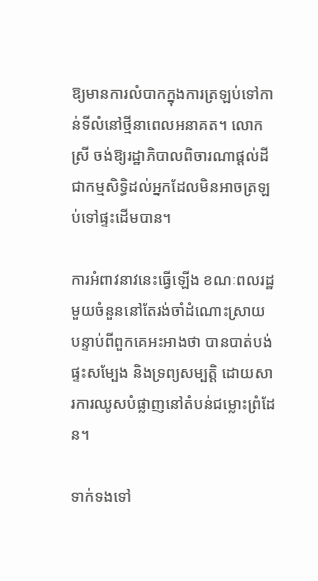ឱ្យមានការលំបាកក្នុងការត្រឡប់ទៅកាន់ទីលំនៅថ្មីនាពេលអនាគត។ លោកស្រី ចង់ឱ្យរដ្ឋាភិបាលពិចារណាផ្តល់ដីជាកម្មសិទ្ធិដល់អ្នកដែលមិនអាចត្រឡប់ទៅផ្ទះដើមបាន។

ការអំពាវនាវនេះធ្វើឡើង ខណៈពលរដ្ឋមួយចំនួននៅតែរង់ចាំដំណោះស្រាយ បន្ទាប់ពីពួកគេអះអាងថា បានបាត់បង់ផ្ទះសម្បែង និងទ្រព្យសម្បត្តិ ដោយសារការឈូសបំផ្លាញនៅតំបន់ជម្លោះព្រំដែន។

ទាក់ទងទៅ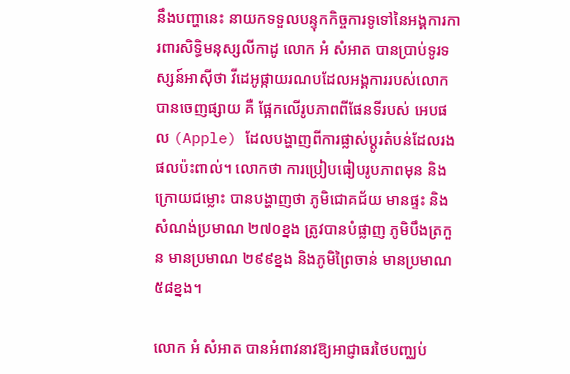នឹងបញ្ហានេះ នាយកទទួលបន្ទុកកិច្ចការទូទៅនៃអង្គការការពារសិទ្ធិមនុស្សលីកាដូ លោក អំ សំអាត បានប្រាប់ទូរទស្សន៍អាស៊ីថា វីដេអូផ្កាយរណបដែលអង្គការរបស់លោកបានចេញផ្សាយ គឺ ផ្អែកលើរូបភាពពីផែនទីរបស់ អេបផល (Apple) ដែលបង្ហាញពីការផ្លាស់ប្តូរតំបន់ដែលរងផលប៉ះពាល់។ លោកថា ការប្រៀបធៀបរូបភាពមុន និងក្រោយជម្លោះ បានបង្ហាញថា ភូមិជោគជ័យ មានផ្ទះ និងសំណង់ប្រមាណ ២៧០ខ្នង ត្រូវបានបំផ្លាញ ភូមិបឹងត្រកួន មានប្រមាណ ២៩៩ខ្នង និងភូមិព្រៃចាន់ មានប្រមាណ ៥៨ខ្នង។

លោក អំ សំអាត បានអំពាវនាវឱ្យអាជ្ញាធរថៃបញ្ឈប់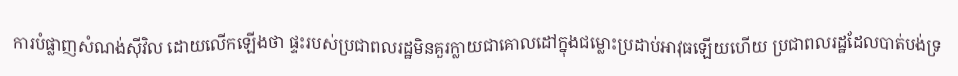ការបំផ្លាញសំណង់ស៊ីវិល ដោយលើកឡើងថា ផ្ទះរបស់ប្រជាពលរដ្ឋមិនគួរក្លាយជាគោលដៅក្នុងជម្លោះប្រដាប់អាវុធឡើយហើយ ប្រជាពលរដ្ឋដែលបាត់បង់ទ្រ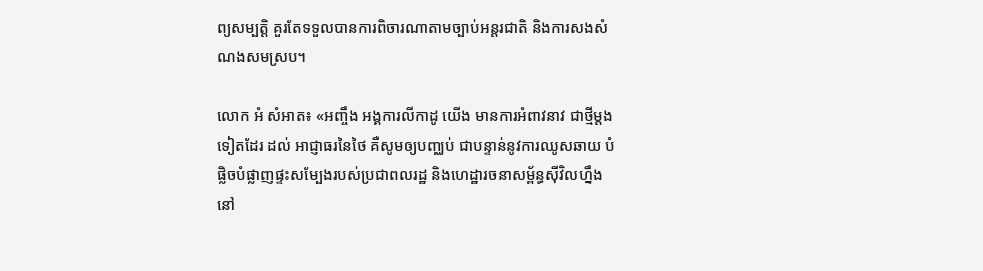ព្យសម្បត្តិ គួរតែទទួលបានការពិចារណាតាមច្បាប់អន្តរជាតិ និងការសងសំណងសមស្រប។

លោក អំ សំអាត៖ «អញ្ចឹង អង្គការលីកាដូ យើង មានការអំពាវនាវ ជាថ្មីម្តងទៀតដែរ ដល់ អាជ្ញាធរនៃថៃ គឺសូមឲ្យបញ្ឈប់ ជាបន្ទាន់នូវការឈូសឆាយ បំផ្លិចបំផ្លាញផ្ទះសម្បែងរបស់ប្រជាពលរដ្ឋ និងហេដ្ឋារចនាសម្ព័ន្ធស៊ីវិលហ្នឹង នៅ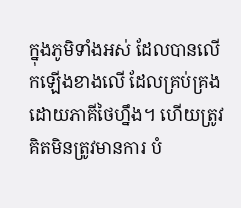ក្នុងភូមិទាំងអស់ ដែលបានលើកឡើងខាងលើ ដែលគ្រប់គ្រងដោយភាគីថៃហ្នឹង។ ហើយត្រូវ គិតមិនត្រូវមានការ បំ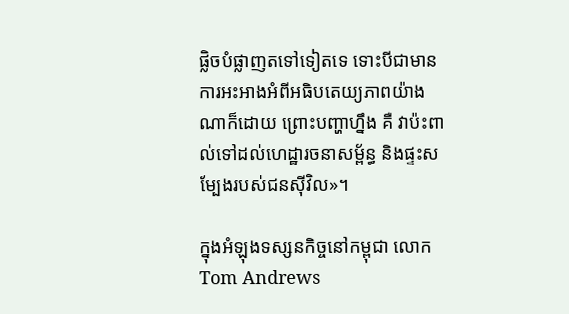ផ្លិចបំផ្លាញតទៅទៀតទេ ទោះបីជាមានការអះអាងអំពីអធិបតេយ្យភាពយ៉ាងណាក៏ដោយ ព្រោះបញ្ហាហ្នឹង គឺ វាប៉ះពាល់ទៅដល់ហេដ្ឋារចនាសម្ព័ន្ធ និងផ្ទះសម្បែងរបស់ជនស៊ីវិល»។

ក្នុងអំឡុងទស្សនកិច្ចនៅកម្ពុជា លោក Tom Andrews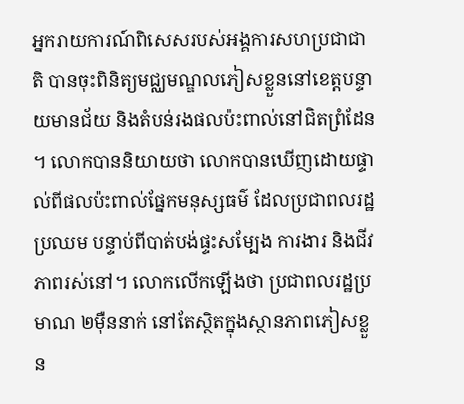អ្នករាយការណ៍ពិសេសរបស់អង្គការសហប្រជាជាតិ បានចុះពិនិត្យមជ្ឈមណ្ឌលភៀសខ្លួននៅខេត្តបន្ទាយមានជ័យ និងតំបន់រងផលប៉ះពាល់នៅជិតព្រំដែន។ លោកបាននិយាយថា លោកបានឃើញដោយផ្ទាល់ពីផលប៉ះពាល់ផ្នែកមនុស្សធម៌ ដែលប្រជាពលរដ្ឋប្រឈម បន្ទាប់ពីបាត់បង់ផ្ទះសម្បែង ការងារ និងជីវភាពរស់នៅ។ លោកលើកឡើងថា ប្រជាពលរដ្ឋប្រមាណ ២ម៉ឺននាក់ នៅតែស្ថិតក្នុងស្ថានភាពភៀសខ្លួន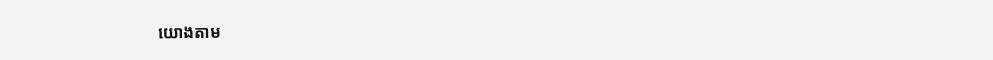យោងតាម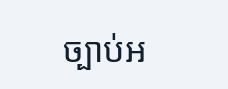ច្បាប់អ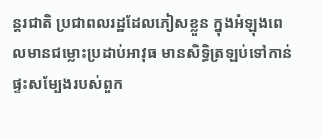ន្តរជាតិ ប្រជាពលរដ្ឋដែលភៀសខ្លួន ក្នុងអំឡុងពេលមានជម្លោះប្រដាប់អាវុធ មានសិទ្ធិត្រឡប់ទៅកាន់ផ្ទះសម្បែងរបស់ពួក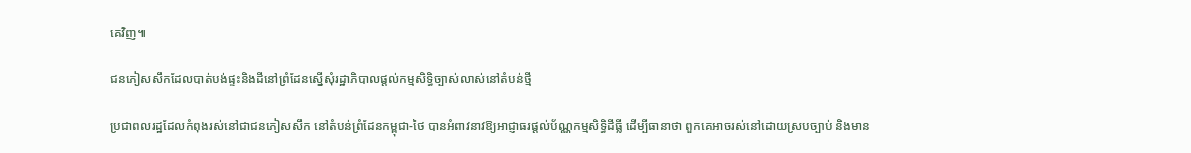គេវិញ៕

ជនភៀសសឹកដែលបាត់បង់ផ្ទះនិងដីនៅព្រំដែនស្នើសុំរដ្ឋាភិបាលផ្តល់កម្មសិទ្ធិច្បាស់លាស់នៅតំបន់ថ្មី

ប្រជាពលរដ្ឋដែលកំពុងរស់នៅជាជនភៀសសឹក នៅតំបន់ព្រំដែនកម្ពុជា-ថៃ បានអំពាវនាវឱ្យអាជ្ញាធរផ្តល់ប័ណ្ណកម្មសិទ្ធិដីធ្លី ដើម្បីធានាថា ពួកគេអាចរស់នៅដោយស្របច្បាប់ និងមាន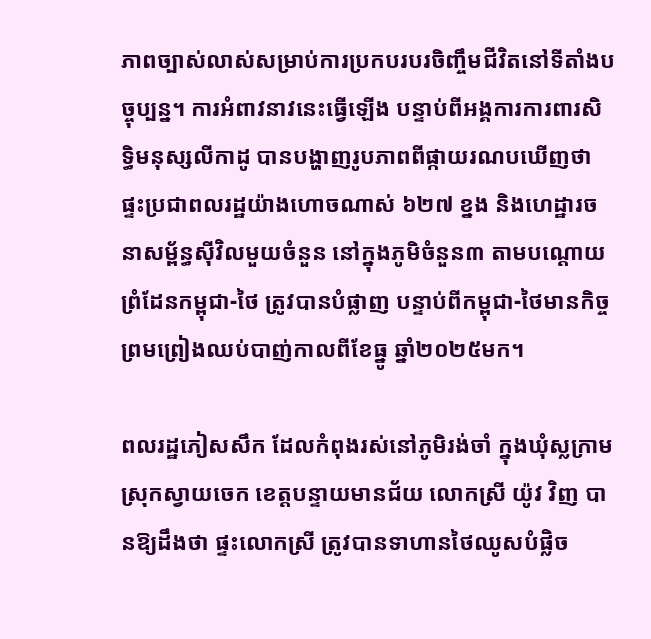ភាពច្បាស់លាស់សម្រាប់ការប្រកបរបរចិញ្ចឹមជីវិតនៅទីតាំងបច្ចុប្បន្ន។ ការអំពាវនាវនេះធ្វើឡើង បន្ទាប់ពីអង្គការការពារសិទ្ធិមនុស្សលីកាដូ បានបង្ហាញរូបភាពពីផ្កាយរណបឃើញថា ផ្ទះប្រជាពលរដ្ឋយ៉ាងហោចណាស់ ៦២៧ ខ្នង និងហេដ្ឋារចនាសម្ព័ន្ធស៊ីវិលមួយចំនួន នៅក្នុងភូមិចំនួន៣ តាមបណ្តោយព្រំដែនកម្ពុជា-ថៃ ត្រូវបានបំផ្លាញ បន្ទាប់ពីកម្ពុជា-ថៃមានកិច្ចព្រមព្រៀងឈប់បាញ់កាលពីខែធ្នូ ឆ្នាំ២០២៥មក។

ពលរដ្ឋភៀសសឹក ដែលកំពុងរស់នៅភូមិរង់ចាំ ក្នុងឃុំស្លក្រាម ស្រុកស្វាយចេក ខេត្តបន្ទាយមានជ័យ លោកស្រី យ៉ូវ វិញ បានឱ្យដឹងថា ផ្ទះលោកស្រី ត្រូវបានទាហានថៃឈូសបំផ្លិច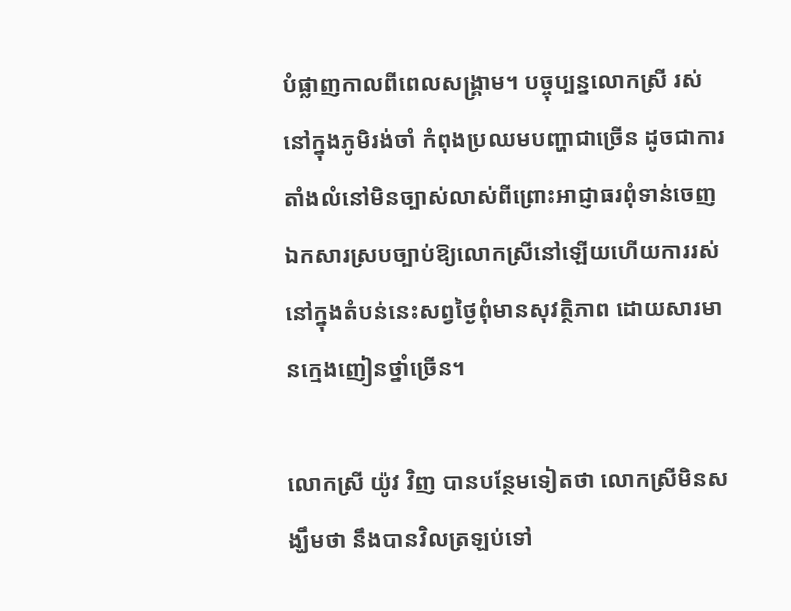បំផ្លាញកាលពីពេលសង្គ្រាម។ បច្ចុប្បន្នលោកស្រី រស់នៅក្នុងភូមិរង់ចាំ កំពុងប្រឈមបញ្ហាជាច្រើន ដូចជាការតាំងលំនៅមិនច្បាស់លាស់ពីព្រោះអាជ្ញាធរពុំទាន់ចេញឯកសារស្របច្បាប់ឱ្យលោកស្រីនៅឡើយហើយការរស់នៅក្នុងតំបន់នេះសព្វថៃ្ងពុំមានសុវត្ថិភាព ដោយសារមានក្មេងញៀនថ្នាំច្រើន។

លោកស្រី យ៉ូវ វិញ បានបន្ថែមទៀតថា លោកស្រីមិនសង្ឃឹមថា នឹងបានវិលត្រឡប់ទៅ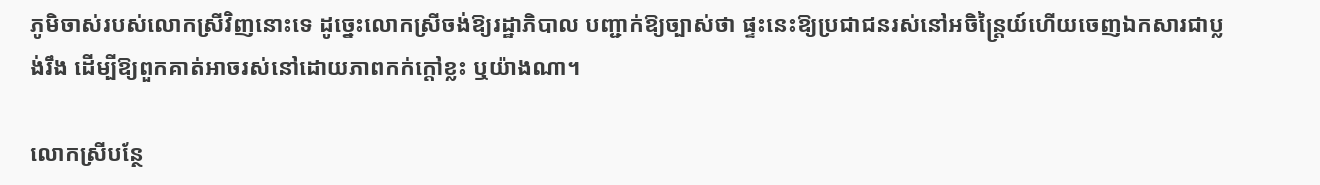ភូមិចាស់របស់លោកស្រីវិញនោះទេ ដូច្នេះលោកស្រីចង់ឱ្យរដ្ឋាភិបាល បញ្ជាក់ឱ្យច្បាស់ថា ផ្ទះនេះឱ្យប្រជាជនរស់នៅអចិន្ត្រៃយ៍ហើយចេញឯកសារជាប្លង់រឹង ដើម្បីឱ្យពួកគាត់អាចរស់នៅដោយភាពកក់ក្ដៅខ្លះ ឬយ៉ាងណា។

លោកស្រីបន្ថែ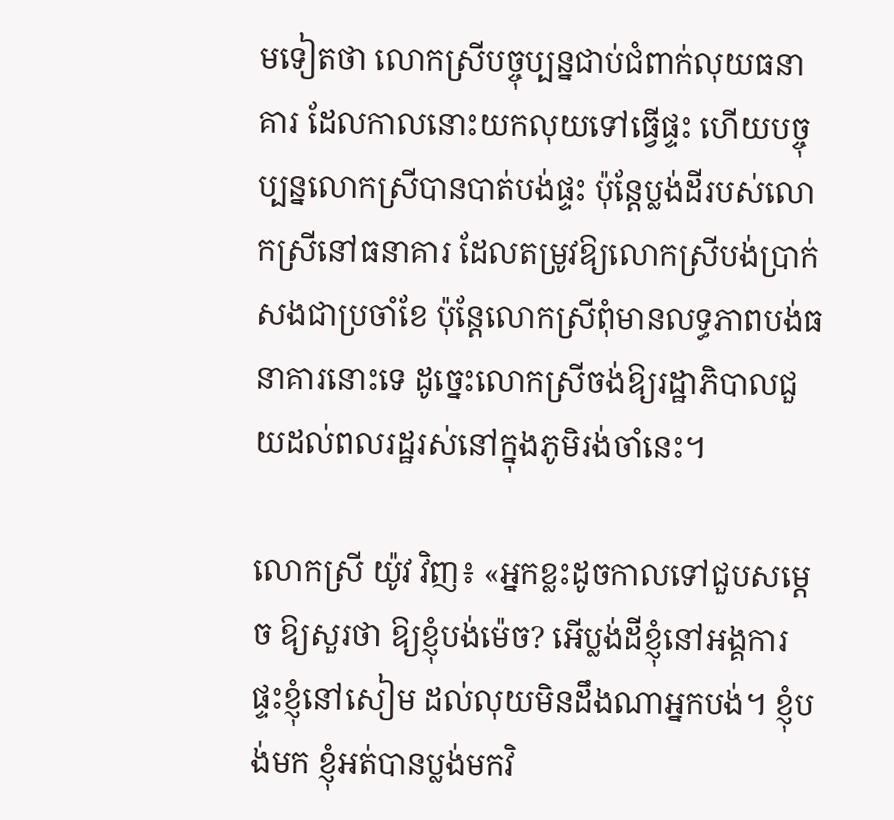មទៀតថា លោកស្រីបច្ចុប្បន្នជាប់ជំពាក់លុយធនាគារ ដែលកាលនោះយកលុយទៅធ្វើផ្ទះ ហើយបច្ចុប្បន្នលោកស្រីបានបាត់បង់ផ្ទះ ប៉ុន្តែប្លង់ដីរបស់លោកស្រីនៅធនាគារ ដែលតម្រូវឱ្យលោកស្រីបង់ប្រាក់សងជាប្រចាំខែ ប៉ុន្តែលោកស្រីពុំមានលទ្ធភាពបង់ធនាគារនោះទេ ដូច្នេះលោកស្រីចង់ឱ្យរដ្ឋាភិបាលជួយដល់ពលរដ្ឋរស់នៅក្នុងភូមិរង់ចាំនេះ។

លោកស្រី យ៉ូវ វិញ៖ «អ្នកខ្លះដូចកាលទៅជួបសម្តេច ឱ្យសួរថា ឱ្យខ្ញុំបង់ម៉េច? អើប្លង់ដីខ្ញុំនៅអង្គការ ផ្ទះខ្ញុំនៅសៀម ដល់លុយមិនដឹងណាអ្នកបង់។ ខ្ញុំបង់មក ខ្ញុំអត់បានប្លង់មកវិ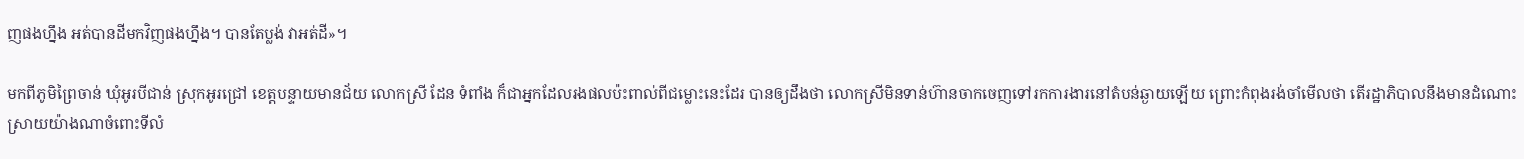ញផងហ្នឹង អត់បានដីមកវិញផងហ្នឹង។ បានតែប្លង់ វាអត់ដី»។

មកពីភូមិព្រៃចាន់ ឃុំអូរបីជាន់ ស្រុកអូរជ្រៅ ខេត្តបន្ទាយមានជ័យ លោកស្រី ដែន ទំពាំង ក៏ជាអ្នកដែលរងផលប៉ះពាល់ពីជម្លោះនេះដែរ បានឲ្យដឹងថា លោកស្រីមិនទាន់ហ៊ានចាកចេញទៅរកការងារនៅតំបន់ឆ្ងាយឡើយ ព្រោះកំពុងរង់ចាំមើលថា តើរដ្ឋាភិបាលនឹងមានដំណោះស្រាយយ៉ាងណាចំពោះទីលំ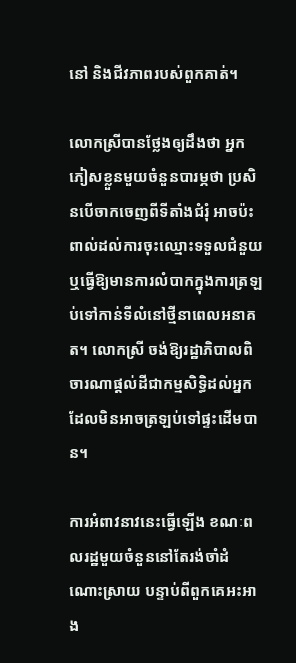នៅ និងជីវភាពរបស់ពួកគាត់។

លោកស្រីបានថ្លែងឲ្យដឹងថា អ្នកភៀសខ្លួនមួយចំនួនបារម្ភថា ប្រសិនបើចាកចេញពីទីតាំងជំរុំ អាចប៉ះពាល់ដល់ការចុះឈ្មោះទទួលជំនួយ ឬធ្វើឱ្យមានការលំបាកក្នុងការត្រឡប់ទៅកាន់ទីលំនៅថ្មីនាពេលអនាគត។ លោកស្រី ចង់ឱ្យរដ្ឋាភិបាលពិចារណាផ្តល់ដីជាកម្មសិទ្ធិដល់អ្នកដែលមិនអាចត្រឡប់ទៅផ្ទះដើមបាន។

ការអំពាវនាវនេះធ្វើឡើង ខណៈពលរដ្ឋមួយចំនួននៅតែរង់ចាំដំណោះស្រាយ បន្ទាប់ពីពួកគេអះអាង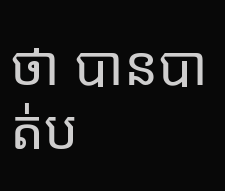ថា បានបាត់ប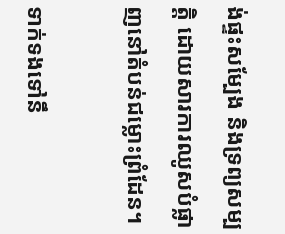ង់ផ្ទះសម្បែង និងទ្រព្យសម្បត្តិ ដោយសារការឈូសបំផ្លាញនៅតំបន់ជម្លោះព្រំដែន។

ទាក់ទងទៅនឹ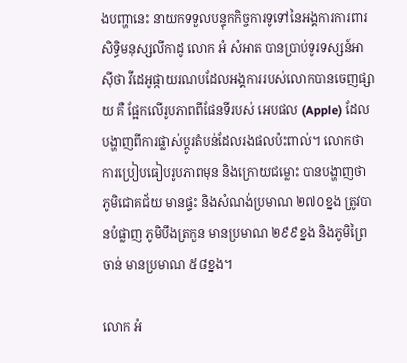ងបញ្ហានេះ នាយកទទួលបន្ទុកកិច្ចការទូទៅនៃអង្គការការពារសិទ្ធិមនុស្សលីកាដូ លោក អំ សំអាត បានប្រាប់ទូរទស្សន៍អាស៊ីថា វីដេអូផ្កាយរណបដែលអង្គការរបស់លោកបានចេញផ្សាយ គឺ ផ្អែកលើរូបភាពពីផែនទីរបស់ អេបផល (Apple) ដែលបង្ហាញពីការផ្លាស់ប្តូរតំបន់ដែលរងផលប៉ះពាល់។ លោកថា ការប្រៀបធៀបរូបភាពមុន និងក្រោយជម្លោះ បានបង្ហាញថា ភូមិជោគជ័យ មានផ្ទះ និងសំណង់ប្រមាណ ២៧០ខ្នង ត្រូវបានបំផ្លាញ ភូមិបឹងត្រកួន មានប្រមាណ ២៩៩ខ្នង និងភូមិព្រៃចាន់ មានប្រមាណ ៥៨ខ្នង។

លោក អំ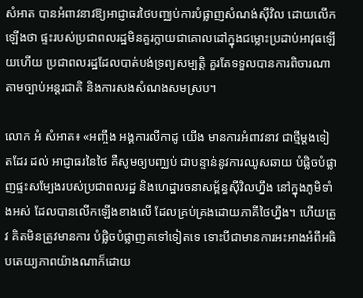សំអាត បានអំពាវនាវឱ្យអាជ្ញាធរថៃបញ្ឈប់ការបំផ្លាញសំណង់ស៊ីវិល ដោយលើកឡើងថា ផ្ទះរបស់ប្រជាពលរដ្ឋមិនគួរក្លាយជាគោលដៅក្នុងជម្លោះប្រដាប់អាវុធឡើយហើយ ប្រជាពលរដ្ឋដែលបាត់បង់ទ្រព្យសម្បត្តិ គួរតែទទួលបានការពិចារណាតាមច្បាប់អន្តរជាតិ និងការសងសំណងសមស្រប។

លោក អំ សំអាត៖ «អញ្ចឹង អង្គការលីកាដូ យើង មានការអំពាវនាវ ជាថ្មីម្តងទៀតដែរ ដល់ អាជ្ញាធរនៃថៃ គឺសូមឲ្យបញ្ឈប់ ជាបន្ទាន់នូវការឈូសឆាយ បំផ្លិចបំផ្លាញផ្ទះសម្បែងរបស់ប្រជាពលរដ្ឋ និងហេដ្ឋារចនាសម្ព័ន្ធស៊ីវិលហ្នឹង នៅក្នុងភូមិទាំងអស់ ដែលបានលើកឡើងខាងលើ ដែលគ្រប់គ្រងដោយភាគីថៃហ្នឹង។ ហើយត្រូវ គិតមិនត្រូវមានការ បំផ្លិចបំផ្លាញតទៅទៀតទេ ទោះបីជាមានការអះអាងអំពីអធិបតេយ្យភាពយ៉ាងណាក៏ដោយ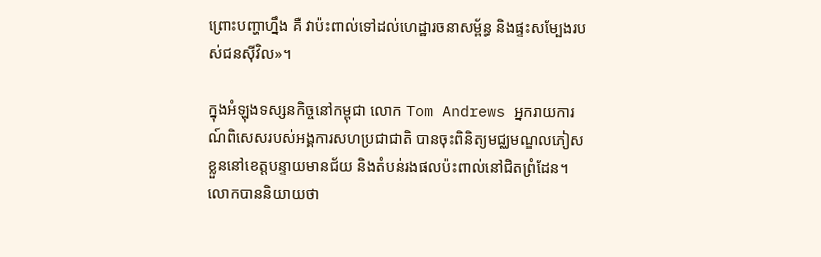ព្រោះបញ្ហាហ្នឹង គឺ វាប៉ះពាល់ទៅដល់ហេដ្ឋារចនាសម្ព័ន្ធ និងផ្ទះសម្បែងរបស់ជនស៊ីវិល»។

ក្នុងអំឡុងទស្សនកិច្ចនៅកម្ពុជា លោក Tom Andrews អ្នករាយការណ៍ពិសេសរបស់អង្គការសហប្រជាជាតិ បានចុះពិនិត្យមជ្ឈមណ្ឌលភៀសខ្លួននៅខេត្តបន្ទាយមានជ័យ និងតំបន់រងផលប៉ះពាល់នៅជិតព្រំដែន។ លោកបាននិយាយថា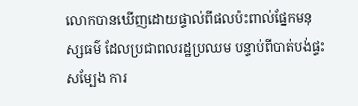លោកបានឃើញដោយផ្ទាល់ពីផលប៉ះពាល់ផ្នែកមនុស្សធម៌ ដែលប្រជាពលរដ្ឋប្រឈម បន្ទាប់ពីបាត់បង់ផ្ទះសម្បែង ការ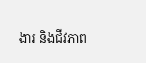ងារ និងជីវភាព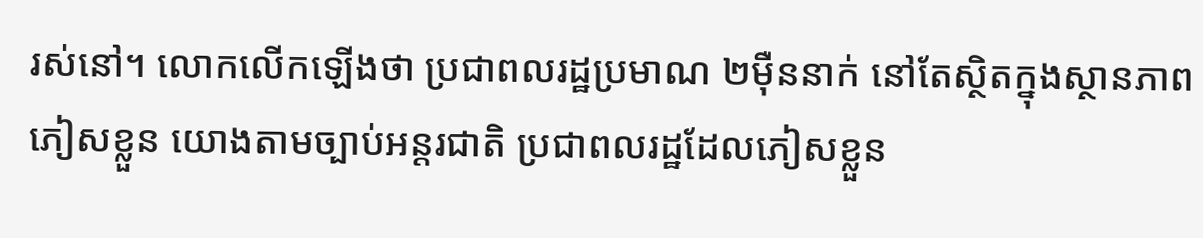រស់នៅ។ លោកលើកឡើងថា ប្រជាពលរដ្ឋប្រមាណ ២ម៉ឺននាក់ នៅតែស្ថិតក្នុងស្ថានភាពភៀសខ្លួន យោងតាមច្បាប់អន្តរជាតិ ប្រជាពលរដ្ឋដែលភៀសខ្លួន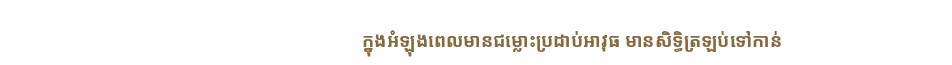ក្នុងអំឡុងពេលមានជម្លោះប្រដាប់អាវុធ មានសិទ្ធិត្រឡប់ទៅកាន់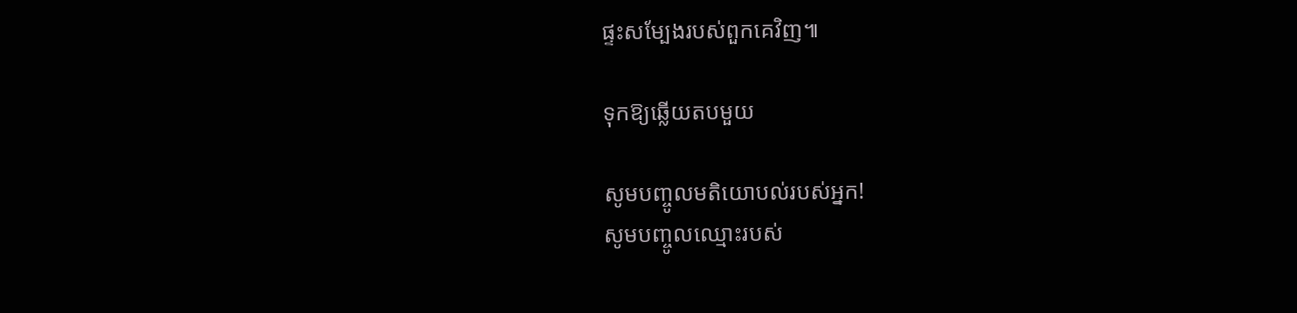ផ្ទះសម្បែងរបស់ពួកគេវិញ៕

ទុកឱ្យឆ្លើយតបមួយ

សូមបញ្ចូលមតិយោបល់របស់អ្នក!
សូមបញ្ចូលឈ្មោះរបស់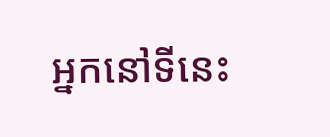អ្នកនៅទីនេះ